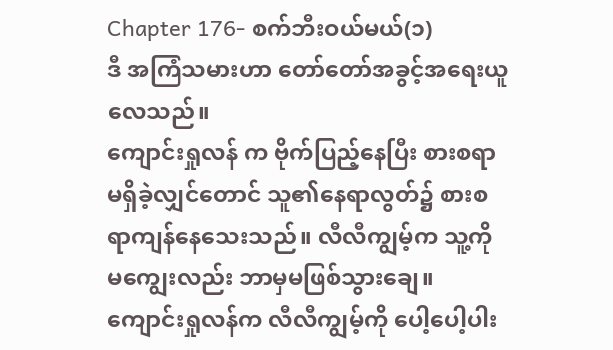Chapter 176- စက်ဘီးဝယ်မယ်(၁)
ဒီ အကြံသမားဟာ တော်တော်အခွင့်အရေးယူလေသည်။
ကျောင်းရှုလန် က ဗိုက်ပြည့်နေပြီး စားစရာမရှိခဲ့လျှင်တောင် သူ၏နေရာလွတ်၌ စားစရာကျန်နေသေးသည်။ လီလီကျွမ့်က သူ့ကို မကျွေးလည်း ဘာမှမဖြစ်သွားချေ။
ကျောင်းရှုလန်က လီလီကျွမ့်ကို ပေါ့ပေါ့ပါး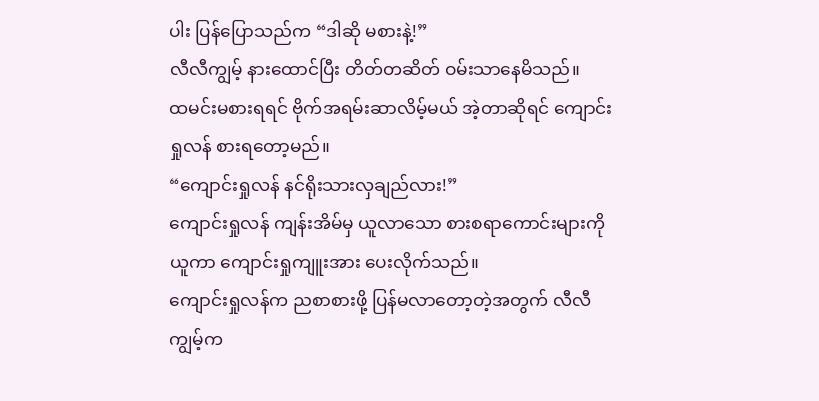ပါး ပြန်ပြောသည်က “ဒါဆို မစားနဲ့!”
လီလီကျွမ့် နားထောင်ပြီး တိတ်တဆိတ် ဝမ်းသာနေမိသည်။
ထမင်းမစားရရင် ဗိုက်အရမ်းဆာလိမ့်မယ် အဲ့တာဆိုရင် ကျောင်းရှုလန် စားရတော့မည်။
“ကျောင်းရှုလန် နင်ရိုးသားလှချည်လား!”
ကျောင်းရှုလန် ကျန်းအိမ်မှ ယူလာသော စားစရာကောင်းများကို ယူကာ ကျောင်းရှုကျူးအား ပေးလိုက်သည်။
ကျောင်းရှုလန်က ညစာစားဖို့ ပြန်မလာတော့တဲ့အတွက် လီလီကျွမ့်က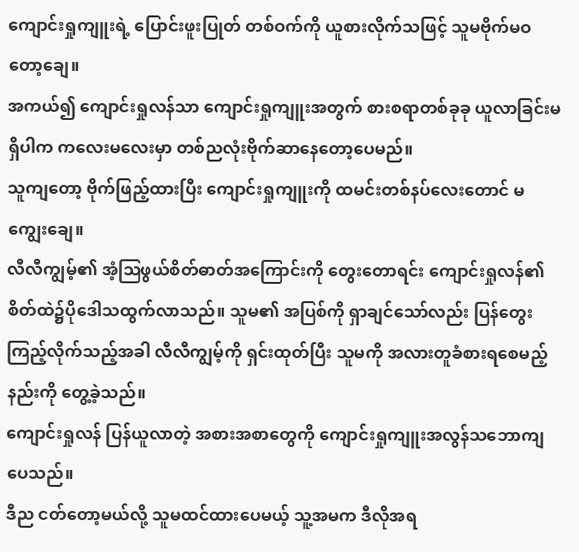ကျောင်းရှုကျူးရဲ့ ပြောင်းဖူးပြုတ် တစ်ဝက်ကို ယူစားလိုက်သဖြင့် သူမဗိုက်မဝတော့ချေ။
အကယ်၍ ကျောင်းရှုလန်သာ ကျောင်းရှုကျူးအတွက် စားစရာတစ်ခုခု ယူလာခြင်းမရှိပါက ကလေးမလေးမှာ တစ်ညလုံးဗိုက်ဆာနေတော့ပေမည်။
သူကျတော့ ဗိုက်ဖြည့်ထားပြီး ကျောင်းရှုကျူးကို ထမင်းတစ်နပ်လေးတောင် မကျွေးချေ။
လီလီကျွမ့်၏ အံ့ဩဖွယ်စိတ်ဓာတ်အကြောင်းကို တွေးတောရင်း ကျောင်းရှုလန်၏ စိတ်ထဲ၌ပိုဒေါသထွက်လာသည်။ သူမ၏ အပြစ်ကို ရှာချင်သော်လည်း ပြန်တွေးကြည့်လိုက်သည့်အခါ လီလီကျွမ့်ကို ရှင်းထုတ်ပြီး သူမကို အလားတူခံစားရစေမည့်နည်းကို တွေ့ခဲ့သည်။
ကျောင်းရှုလန် ပြန်ယူလာတဲ့ အစားအစာတွေကို ကျောင်းရှုကျူးအလွန်သဘောကျပေသည်။
ဒီည ငတ်တော့မယ်လို့ သူမထင်ထားပေမယ့် သူ့အမက ဒီလိုအရ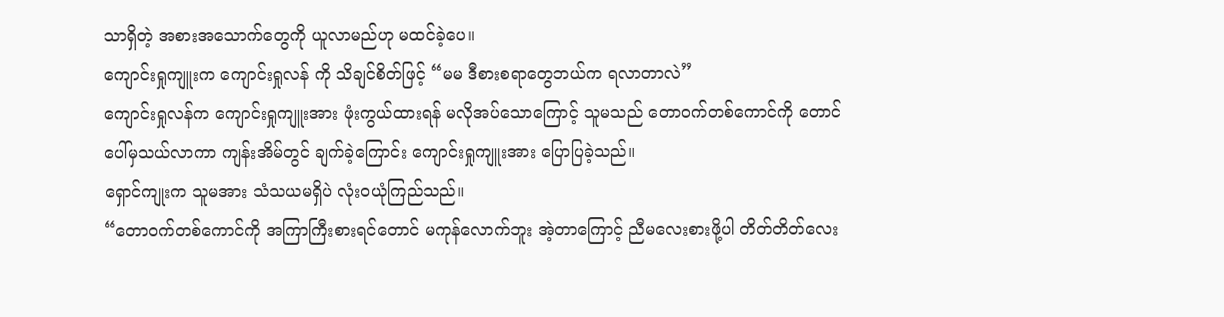သာရှိတဲ့ အစားအသောက်တွေကို ယူလာမည်ဟု မထင်ခဲ့ပေ။
ကျောင်းရှုကျူးက ကျောင်းရှုလန် ကို သိချင်စိတ်ဖြင့် “မမ ဒီစားစရာတွေဘယ်က ရလာတာလဲ”
ကျောင်းရှုလန်က ကျောင်းရှုကျူးအား ဖုံးကွယ်ထားရန် မလိုအပ်သောကြောင့် သူမသည် တောဝက်တစ်ကောင်ကို တောင်ပေါ်မှသယ်လာကာ ကျန်းအိမ်တွင် ချက်ခဲ့ကြောင်း ကျောင်းရှုကျူးအား ပြောပြခဲ့သည်။
ရှောင်ကျုးက သူမအား သံသယမရှိပဲ လုံးဝယုံကြည်သည်။
“တောဝက်တစ်ကောင်ကို အကြာကြီးစားရင်တောင် မကုန်လောက်ဘူး အဲ့တာကြောင့် ညီမလေးစားဖို့ပါ တိတ်တိတ်လေး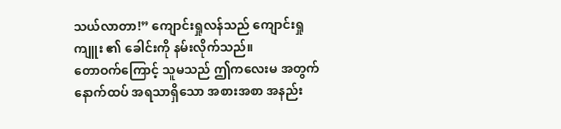သယ်လာတာ!” ကျောင်းရှုလန်သည် ကျောင်းရှုကျူး ၏ ခေါင်းကို နမ်းလိုက်သည်။
တောဝက်ကြောင့် သူမသည် ဤကလေးမ အတွက် နောက်ထပ် အရသာရှိသော အစားအစာ အနည်း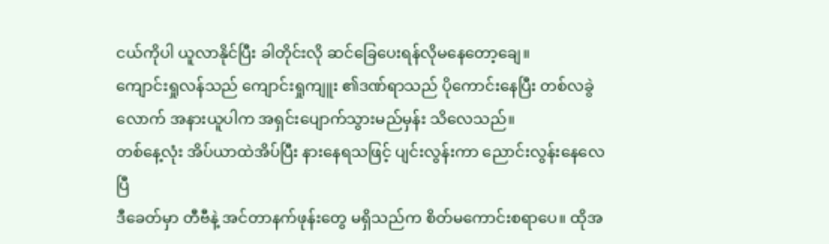ငယ်ကိုပါ ယူလာနိုင်ပြီး ခါတိုင်းလို ဆင်ခြေပေးရန်လိုမနေတော့ချေ။
ကျောင်းရှုလန်သည် ကျောင်းရှုကျူး ၏ဒဏ်ရာသည် ပိုကောင်းနေပြီး တစ်လခွဲလောက် အနားယူပါက အရှင်းပျောက်သွားမည်မှန်း သိလေသည်။
တစ်နေ့လုံး အိပ်ယာထဲအိပ်ပြီး နားနေရသဖြင့် ပျင်းလွန်းကာ ညောင်းလွန်းနေလေပြီ
ဒီခေတ်မှာ တီဗီနဲ့ အင်တာနက်ဖုန်းတွေ မရှိသည်က စိတ်မကောင်းစရာပေ။ ထိုအ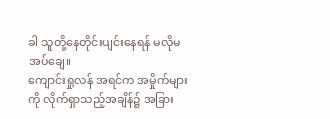ခါ သူတို့နေတိုင်းပျင်းနေရန် မလိုမအပ်ချေ။
ကျောင်းရှုလန် အရင်က အမှိုက်များကို လိုက်ရှာသည့်အချိန်၌ အခြား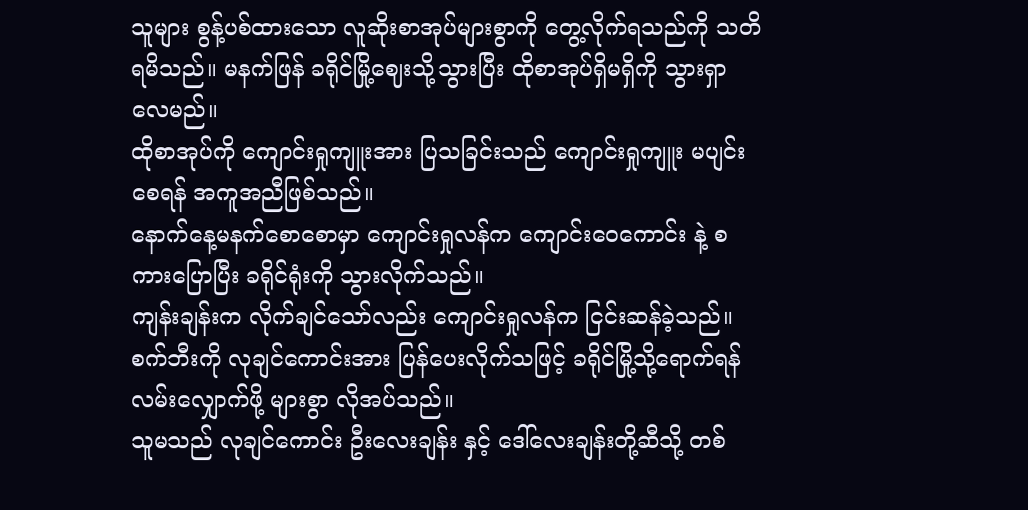သူများ စွန့်ပစ်ထားသော လူဆိုးစာအုပ်များစွာကို တွေ့လိုက်ရသည်ကို သတိရမိသည်။ မနက်ဖြန် ခရိုင်မြို့ဈေးသို့သွားပြီး ထိုစာအုပ်ရှိမရှိကို သွားရှာလေမည်။
ထိုစာအုပ်ကို ကျောင်းရှုကျူးအား ပြသခြင်းသည် ကျောင်းရှုကျူး မပျင်းစေရန် အကူအညီဖြစ်သည်။
နောက်နေ့မနက်စောစောမှာ ကျောင်းရှုလန်က ကျောင်းဝေကောင်း နဲ့ စကားပြောပြီး ခရိုင်ရုံးကို သွားလိုက်သည်။
ကျန်းချန်းက လိုက်ချင်သော်လည်း ကျောင်းရှုလန်က ငြင်းဆန်ခဲ့သည်။
စက်ဘီးကို လုချင်ကောင်းအား ပြန်ပေးလိုက်သဖြင့် ခရိုင်မြို့သို့ရောက်ရန် လမ်းလျှောက်ဖို့ များစွာ လိုအပ်သည်။
သူမသည် လုချင်ကောင်း ဦးလေးချန်း နှင့် ဒေါ်လေးချန်းတို့ဆီသို့ တစ်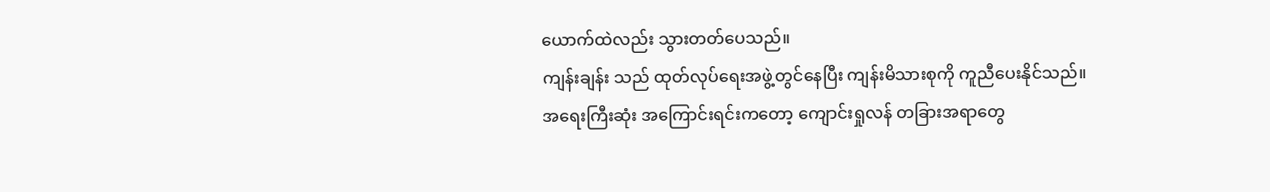ယောက်ထဲလည်း သွားတတ်ပေသည်။
ကျန်းချန်း သည် ထုတ်လုပ်ရေးအဖွဲ့တွင်နေပြီး ကျန်းမိသားစုကို ကူညီပေးနိုင်သည်။
အရေးကြီးဆုံး အကြောင်းရင်းကတော့ ကျောင်းရှုလန် တခြားအရာတွေ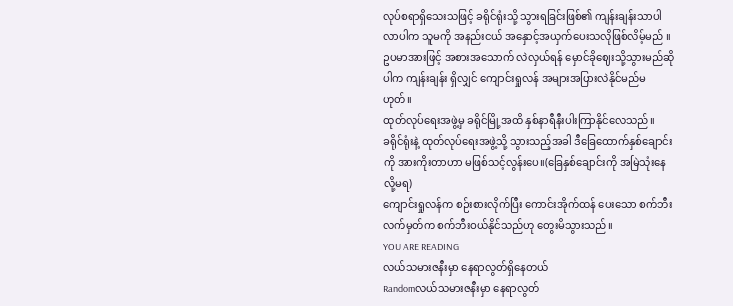လုပ်စရာရှိသေးသဖြင့် ခရိုင်ရုံးသို့ သွားရခြင်းဖြစ်၏ ကျန်းချန်းသာပါလာပါက သူမကို အနည်းငယ် အနှောင့်အယှက်ပေးသလိုဖြစ်လိမ့်မည် ။
ဥပမာအားဖြင့် အစားအသောက် လဲလှယ်ရန် မှောင်ခိုဈေးသို့သွားမည်ဆိုပါက ကျန်းချန်း ရှိလျှင် ကျောင်းရှုလန် အများအပြားလဲနိုင်မည်မဟုတ်။
ထုတ်လုပ်ရေးအဖွဲ့မှ ခရိုင်မြို့အထိ နှစ်နာရီနီးပါးကြာနိုင်လေသည်။
ခရိုင်ရုံးနဲ့ ထုတ်လုပ်ရေးအဖွဲ့သို့ သွားသည့်အခါ ဒီခြေထောက်နှစ်ချောင်းကို အားကိုးတာဟာ မဖြစ်သင့်လွန်းပေ။(ခြေနှစ်ချောင်းကို အမြဲသုံးနေလို့မရ)
ကျောင်းရှုလန်က စဉ်းစားလိုက်ပြီး ကောင်းအိုက်ထန် ပေးသော စက်ဘီးလက်မှတ်က စက်ဘီးဝယ်နိုင်သည်ဟု တွေးမိသွားသည်။
YOU ARE READING
လယ်သမားဇနီးမှာ နေရာလွတ်ရှိနေတယ်
Randomလယ်သမားဇနီးမှာ နေရာလွတ်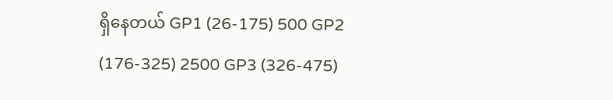ရှိနေတယ် GP1 (26-175) 500 GP2 (176-325) 2500 GP3 (326-475)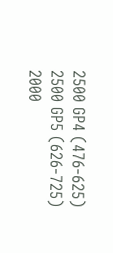2500 GP4 (476-625) 2500 GP5 (626-725) 2000